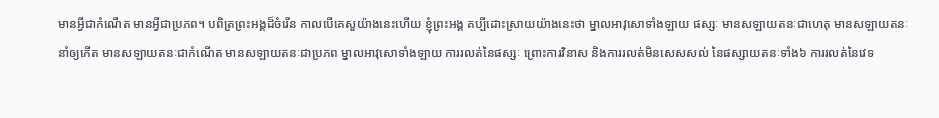មានអ្វីជាកំណើត មានអ្វីជាប្រភព។ បពិត្រព្រះអង្គដ៏ចំរើន កាលបើគេសួយ៉ាងនេះហើយ ខ្ញុំព្រះអង្គ គប្បីដោះស្រាយយ៉ាងនេះថា ម្នាលអាវុសោទាំងឡាយ ផស្សៈ មានសឡាយតនៈជាហេតុ មានសឡាយតនៈនាំឲ្យកើត មានសឡាយតនៈជាកំណើត មានសឡាយតនៈជាប្រភព ម្នាលអាវុសោទាំងឡាយ ការរលត់នៃផស្សៈ ព្រោះការវិនាស និងការរលត់មិនសេសសល់ នៃផស្សាយតនៈទាំង៦ ការរលត់នៃវេទ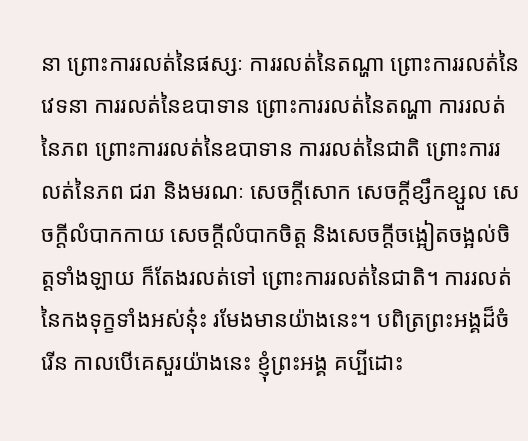នា ព្រោះការរលត់នៃផស្សៈ ការរលត់នៃតណ្ហា ព្រោះការរលត់នៃវេទនា ការរលត់នៃឧបាទាន ព្រោះការរលត់នៃតណ្ហា ការរលត់នៃភព ព្រោះការរលត់នៃឧបាទាន ការរលត់នៃជាតិ ព្រោះការរលត់នៃភព ជរា និងមរណៈ សេចក្តីសោក សេចក្តីខ្សឹកខ្សួល សេចក្តីលំបាកកាយ សេចក្តីលំបាកចិត្ត និងសេចក្តីចង្អៀតចង្អល់ចិត្តទាំងឡាយ ក៏តែងរលត់ទៅ ព្រោះការរលត់នៃជាតិ។ ការរលត់នៃកងទុក្ខទាំងអស់នុ៎ះ រមែងមានយ៉ាងនេះ។ បពិត្រព្រះអង្គដ៏ចំរើន កាលបើគេសួរយ៉ាងនេះ ខ្ញុំព្រះអង្គ គប្បីដោះ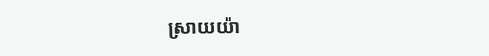ស្រាយយ៉ា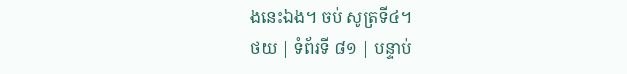ងនេះឯង។ ចប់ សូត្រទី៤។
ថយ | ទំព័រទី ៨១ | បន្ទាប់